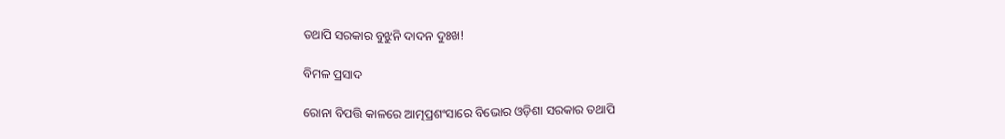ତଥାପି ସରକାର ବୁଝୁନି ଦାଦନ ଦୁଃଖ!

ବିମଳ ପ୍ରସାଦ

ରୋନା ବିପତ୍ତି କାଳରେ ଆତ୍ମପ୍ରଶଂସାରେ ବିଭୋର ଓଡ଼ିଶା ସରକାର ତଥାପି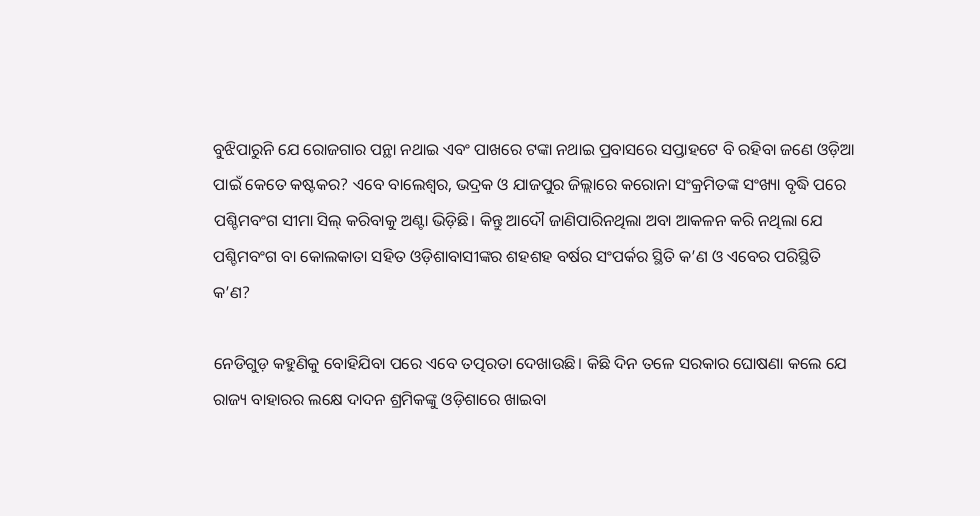ବୁଝିପାରୁନି ଯେ ରୋଜଗାର ପନ୍ଥା ନଥାଇ ଏବଂ ପାଖରେ ଟଙ୍କା ନଥାଇ ପ୍ରବାସରେ ସପ୍ତାହଟେ ବି ରହିବା ଜଣେ ଓଡ଼ିଆ ପାଇଁ କେତେ କଷ୍ଟକର? ଏବେ ବାଲେଶ୍ୱର, ଭଦ୍ରକ ଓ ଯାଜପୁର ଜିଲ୍ଲାରେ କରୋନା ସଂକ୍ରମିତଙ୍କ ସଂଖ୍ୟା ବୃଦ୍ଧି ପରେ ପଶ୍ଚିମବଂଗ ସୀମା ସିଲ୍ କରିବାକୁ ଅଣ୍ଟା ଭିଡ଼ିଛି। କିନ୍ତୁ ଆଦୌ ଜାଣିପାରିନଥିଲା ଅବା ଆକଳନ କରି ନଥିଲା ଯେ ପଶ୍ଚିମବଂଗ ବା କୋଲକାତା ସହିତ ଓଡ଼ିଶାବାସୀଙ୍କର ଶହଶହ ବର୍ଷର ସଂପର୍କର ସ୍ଥିତି କ’ଣ ଓ ଏବେର ପରିସ୍ଥିତି କ’ଣ?

ନେଡିଗୁଡ଼ କହୁଣିକୁ ବୋହିଯିବା ପରେ ଏବେ ତତ୍ପରତା ଦେଖାଉଛି। କିଛି ଦିନ ତଳେ ସରକାର ଘୋଷଣା କଲେ ଯେ ରାଜ୍ୟ ବାହାରର ଲକ୍ଷେ ଦାଦନ ଶ୍ରମିକଙ୍କୁ ଓଡ଼ିଶାରେ ଖାଇବା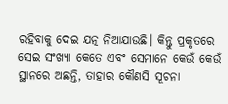ରହିବାକୁ ଦେଇ ଯତ୍ନ ନିଆଯାଉଛି। କିନ୍ତୁ ପ୍ରକୃତରେ ସେଇ ସଂଖ୍ୟା କେତେ ଏବଂ ସେମାନେ କେଉଁ କେଉଁ ସ୍ଥାନରେ ଅଛନ୍ତି, ତାହାର କୌଣସି ସୂଚନା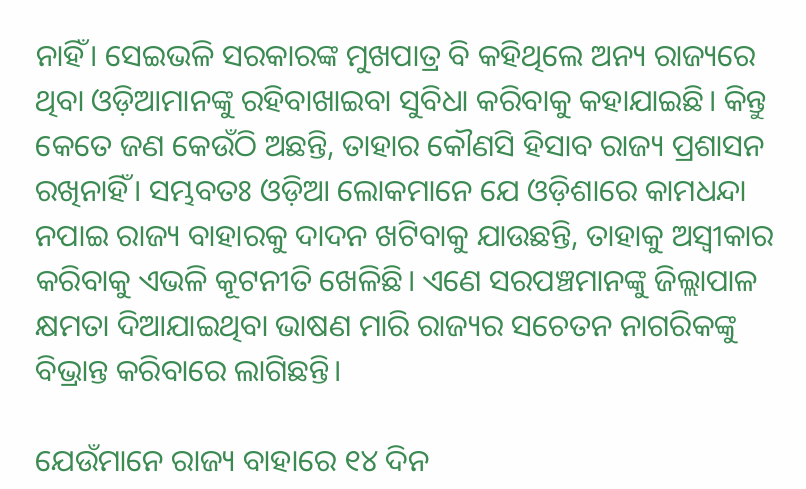ନାହିଁ। ସେଇଭଳି ସରକାରଙ୍କ ମୁଖପାତ୍ର ବି କହିଥିଲେ ଅନ୍ୟ ରାଜ୍ୟରେ ଥିବା ଓଡ଼ିଆମାନଙ୍କୁ ରହିବାଖାଇବା ସୁବିଧା କରିବାକୁ କହାଯାଇଛି। କିନ୍ତୁ କେତେ ଜଣ କେଉଁଠି ଅଛନ୍ତି, ତାହାର କୌଣସି ହିସାବ ରାଜ୍ୟ ପ୍ରଶାସନ ରଖିନାହିଁ। ସମ୍ଭବତଃ ଓଡ଼ିଆ ଲୋକମାନେ ଯେ ଓଡ଼ିଶାରେ କାମଧନ୍ଦା ନପାଇ ରାଜ୍ୟ ବାହାରକୁ ଦାଦନ ଖଟିବାକୁ ଯାଉଛନ୍ତି, ତାହାକୁ ଅସ୍ୱୀକାର କରିବାକୁ ଏଭଳି କୂଟନୀତି ଖେଳିଛି। ଏଣେ ସରପଞ୍ଚମାନଙ୍କୁ ଜିଲ୍ଲାପାଳ କ୍ଷମତା ଦିଆଯାଇଥିବା ଭାଷଣ ମାରି ରାଜ୍ୟର ସଚେତନ ନାଗରିକଙ୍କୁ ବିଭ୍ରାନ୍ତ କରିବାରେ ଲାଗିଛନ୍ତି।

ଯେଉଁମାନେ ରାଜ୍ୟ ବାହାରେ ୧୪ ଦିନ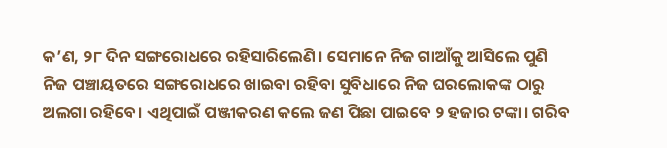କ’ଣ, ୨୮ ଦିନ ସଙ୍ଗରୋଧରେ ରହିସାରିଲେଣି। ସେମାନେ ନିଜ ଗାଆଁକୁ ଆସିଲେ ପୁଣି ନିଜ ପଞ୍ଚାୟତରେ ସଙ୍ଗରୋଧରେ ଖାଇବା ରହିବା ସୁବିଧାରେ ନିଜ ଘରଲୋକଙ୍କ ଠାରୁ ଅଲଗା ରହିବେ। ଏଥିପାଇଁ ପଞ୍ଜୀକରଣ କଲେ ଜଣ ପିଛା ପାଇବେ ୨ ହଜାର ଟଙ୍କା। ଗରିବ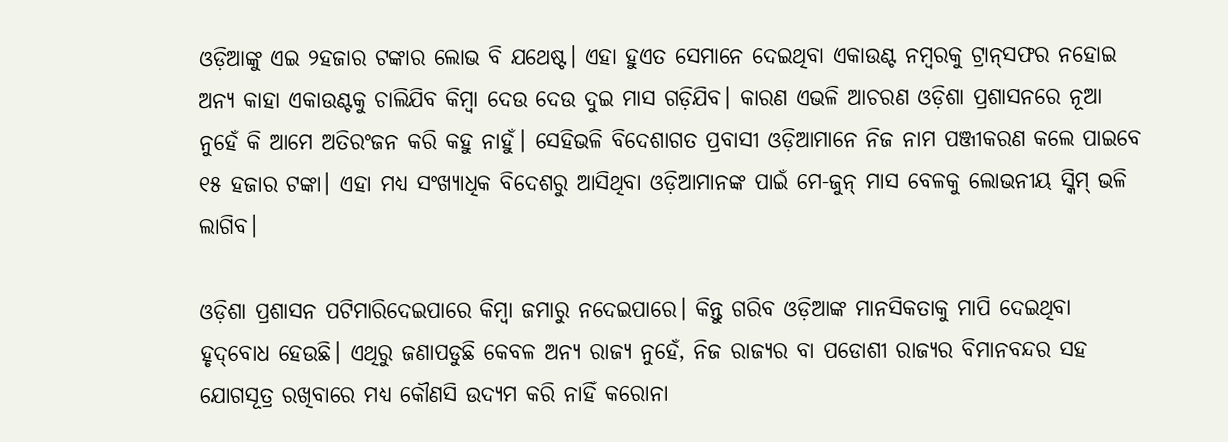ଓଡ଼ିଆଙ୍କୁ ଏଇ ୨ହଜାର ଟଙ୍କାର ଲୋଭ ବି ଯଥେଷ୍ଟ। ଏହା ହୁଏତ ସେମାନେ ଦେଇଥିବା ଏକାଉଣ୍ଟ ନମ୍ବରକୁ ଟ୍ରାନ୍‌ସଫର ନହୋଇ ଅନ୍ୟ କାହା ଏକାଉଣ୍ଟକୁ ଚାଲିଯିବ କିମ୍ବା ଦେଉ ଦେଉ ଦୁଇ ମାସ ଗଡ଼ିଯିବ। କାରଣ ଏଭଳି ଆଚରଣ ଓଡ଼ିଶା ପ୍ରଶାସନରେ ନୂଆ ନୁହେଁ କି ଆମେ ଅତିରଂଜନ କରି କହୁ ନାହୁଁ। ସେହିଭଳି ବିଦେଶାଗତ ପ୍ରବାସୀ ଓଡ଼ିଆମାନେ ନିଜ ନାମ ପଞ୍ଜୀକରଣ କଲେ ପାଇବେ ୧୫ ହଜାର ଟଙ୍କା। ଏହା ମଧ୍ୟ ସଂଖ୍ୟାଧିକ ବିଦେଶରୁ ଆସିଥିବା ଓଡ଼ିଆମାନଙ୍କ ପାଇଁ ମେ-ଜୁନ୍ ମାସ ବେଳକୁ ଲୋଭନୀୟ ସ୍କିମ୍ ଭଳି ଲାଗିବ।

ଓଡ଼ିଶା ପ୍ରଶାସନ ପଟିମାରିଦେଇପାରେ କିମ୍ବା ଜମାରୁ ନଦେଇପାରେ। କିନ୍ତୁ ଗରିବ ଓଡ଼ିଆଙ୍କ ମାନସିକତାକୁ ମାପି ଦେଇଥିବା ହୃଦ୍‌ବୋଧ ହେଉଛି। ଏଥିରୁ ଜଣାପଡୁଛି କେବଳ ଅନ୍ୟ ରାଜ୍ୟ ନୁହେଁ, ନିଜ ରାଜ୍ୟର ବା ପଡୋଶୀ ରାଜ୍ୟର ବିମାନବନ୍ଦର ସହ ଯୋଗସୂତ୍ର ରଖିବାରେ ମଧ୍ୟ କୌଣସି ଉଦ୍ୟମ କରି ନାହିଁ କରୋନା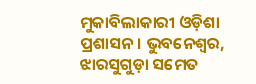ମୁକାବିଲାକାରୀ ଓଡ଼ିଶା ପ୍ରଶାସନ। ଭୁବନେଶ୍ୱର, ଝାରସୁଗୁଡ଼ା ସମେତ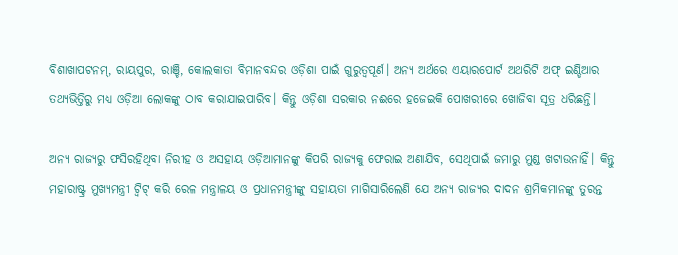ବିଶାଖାପଟନମ୍‌, ରାୟପୁର, ରାଞ୍ଚି, କୋଲକାତା ବିମାନବନ୍ଦର ଓଡ଼ିଶା ପାଇଁ ଗୁରୁତ୍ୱପୂର୍ଣ। ଅନ୍ୟ ଅର୍ଥରେ ଏୟାରପୋର୍ଟ ଅଥରିଟି ଅଫ୍ ଇଣ୍ଡିଆର ତଥ୍ୟଭିତ୍ତିରୁ ମଧ୍ୟ ଓଡ଼ିଆ ଲୋକଙ୍କୁ ଠାବ କରାଯାଇପାରିବ। କିନ୍ତୁ ଓଡ଼ିଶା ସରକାର ନଈରେ ହଜେଇକି ପୋଖରୀରେ ଖୋଜିବା ସୂତ୍ର ଧରିଛନ୍ତି।

ଅନ୍ୟ ରାଜ୍ୟରୁ ଫସିରହିଥିବା ନିରୀହ ଓ ଅସହାୟ ଓଡ଼ିଆମାନଙ୍କୁ କିପରି ରାଜ୍ୟକୁ ଫେରାଇ ଅଣାଯିବ, ସେଥିପାଇଁ ଜମାରୁ ମୁଣ୍ଡ ଖଟାଉନାହିଁ। କିନ୍ତୁ ମହାରାଷ୍ଟ୍ର ମୁଖ୍ୟମନ୍ତ୍ରୀ ଟ୍ୱିଟ୍ କରି ରେଳ ମନ୍ତ୍ରାଳୟ ଓ ପ୍ରଧାନମନ୍ତ୍ରୀଙ୍କୁ ସହାୟତା ମାଗିସାରିଲେଣି ଯେ ଅନ୍ୟ ରାଜ୍ୟର ଦାଦନ ଶ୍ରମିକମାନଙ୍କୁ ତୁରନ୍ତ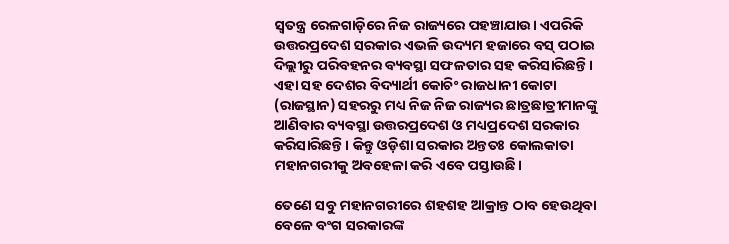ସ୍ୱତନ୍ତ୍ର ରେଳଗାଡ଼ିରେ ନିଜ ରାଜ୍ୟରେ ପହଞ୍ଚାଯାଉ। ଏପରିକି ଉତ୍ତରପ୍ରଦେଶ ସରକାର ଏଭଳି ଉଦ୍ୟମ ହଜାରେ ବସ୍ ପଠାଇ ଦିଲ୍ଲୀରୁ ପରିବହନର ବ୍ୟବସ୍ଥା ସଫଳତାର ସହ କରିସାରିଛନ୍ତି। ଏହା ସହ ଦେଶର ବିଦ୍ୟାର୍ଥୀ କୋଚିଂ ରାଜଧାନୀ କୋଟା (ରାଜସ୍ଥାନ) ସହରରୁ ମଧ୍ୟ ନିଜ ନିଜ ରାଜ୍ୟର ଛାତ୍ରଛାତ୍ରୀମାନଙ୍କୁ ଆଣିବାର ବ୍ୟବସ୍ଥା ଉତ୍ତରପ୍ରଦେଶ ଓ ମଧ୍ୟପ୍ରଦେଶ ସରକାର କରିସାରିଛନ୍ତି। କିନ୍ତୁ ଓଡ଼ିଶା ସରକାର ଅନ୍ତତଃ କୋଲକାତା ମହାନଗରୀକୁ ଅବହେଳା କରି ଏବେ ପସ୍ତାଉଛି।

ତେଣେ ସବୁ ମହାନଗରୀରେ ଶହଶହ ଆକ୍ରାନ୍ତ ଠାବ ହେଉଥିବା ବେଳେ ବଂଗ ସରକାରଙ୍କ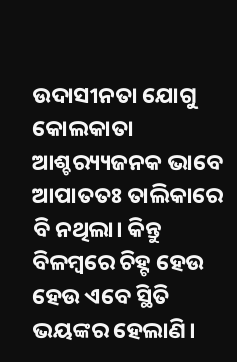ଉଦାସୀନତା ଯୋଗୁ କୋଲକାତା ଆଶ୍ଚର‌୍ୟ୍ୟଜନକ ଭାବେ ଆପାତତଃ ତାଲିକାରେ ବି ନଥିଲା। କିନ୍ତୁ ବିଳମ୍ବରେ ଚିହ୍ଟ ହେଉ ହେଉ ଏବେ ସ୍ଥିତି ଭୟଙ୍କର ହେଲାଣି।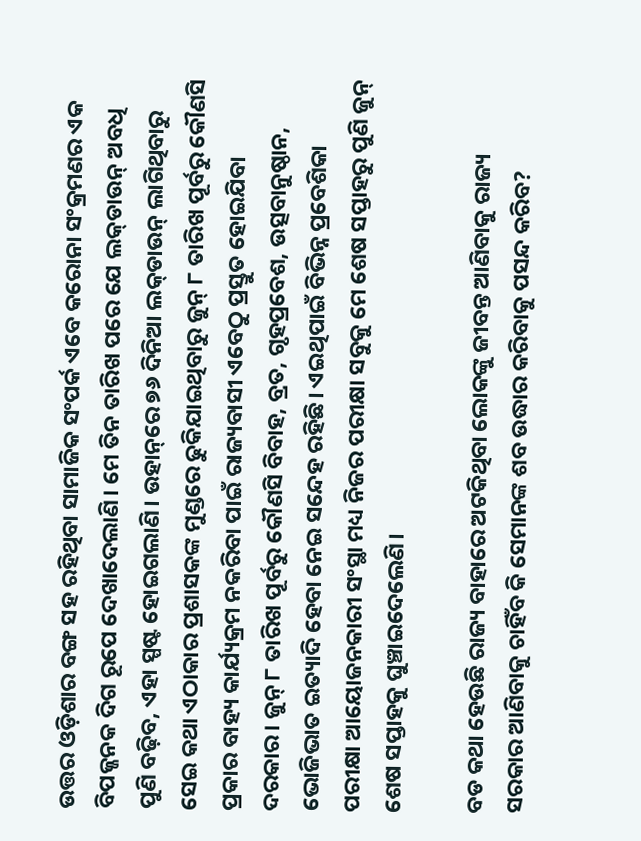ଉତ୍ତର ଓଡ଼ିଶାର ବଙ୍ଗ ସହ ରହିଥିବା ସାମାଜିକ ସଂପର୍କ ଏବେ କରୋନା ସଂକ୍ରମଣର ଏକ ବିପଜ୍ଜନକ ଦିଗ ରୂପେ ଦେଖାଦେଲାଣି। ମେ ତିନ ତାରିଖ ପରେ ଯେ ଲକ୍‌ଡାଉନ୍ ଅବଧି ପୁଣି ବଢ଼ିବ, ଏହା ସ୍ପଷ୍ଟ ହୋଇଗଲାଣି। ଉହାନ୍‌ରେ ୭୬ ଦିନିଆ ଲକ୍‌ଡାଉନ୍ ଲାଗିଥିବାରୁ ସେଇ କଥା ଏଠାକାର ପ୍ରଶାସକଙ୍କ ମୁଣ୍ଡରେ ଢୁକିଯାଇଥିବାରୁ ଜୁନ୍ ୮ ତାରିଖ ପୂର୍ବରୁ କୌଣସି ପ୍ରକାର ବାହ୍ୟ କାର୍ଯ୍ୟକ୍ରମ ନକରିବା ପାଇଁ ରାଜ୍ୟବାସୀ ଏବେଠୁ ପ୍ରସ୍ତୁତ ହୋଇଯିବା ଦରକାର। ଜୁନ୍ ୮ ତାରିଖ ପୂର୍ବରୁ କୌଣସି ବିବାହ, ବ୍ରତ, ଗୃହପ୍ରବେଶ, ଉତ୍ସବାନୁଷ୍ଠାନ, ଭୋଜିଭାତ ଇତ୍ୟାଦି ହେବା ନେଇ ସନ୍ଦେହ ରହିଛି। ଏଇଥିପାଇଁ ବିଭିନ୍ନ ପ୍ରବେଶିକା ପରୀକ୍ଷା ଆୟୋଜନକାରୀ ସଂସ୍ଥା ମଧ୍ୟ ନିଜର ପରୀକ୍ଷା ସବୁକୁ ମେ ଶେଷ ସପ୍ତାହରୁ ପୁଣି ଜୁନ୍ ଶେଷ ସପ୍ତାହକୁ ଘୁଞ୍ଚାଇଦେଲେଣି।

ବଡ କଥା ହେଉଛି ରାଜ୍ୟ ବାହାରେ ଅଟକିଥିବା ଲୋକଙ୍କୁ ଜୀବନ୍ତ ଆଣିବାକୁ ରାଜ୍ୟ ସରକାର ଆଣିବାକୁ ଚାହିଁବ କି ସେମାନଙ୍କ ଶବ ଉଦ୍ଧାର କରିବାକୁ ପସନ୍ଦ କରିବ?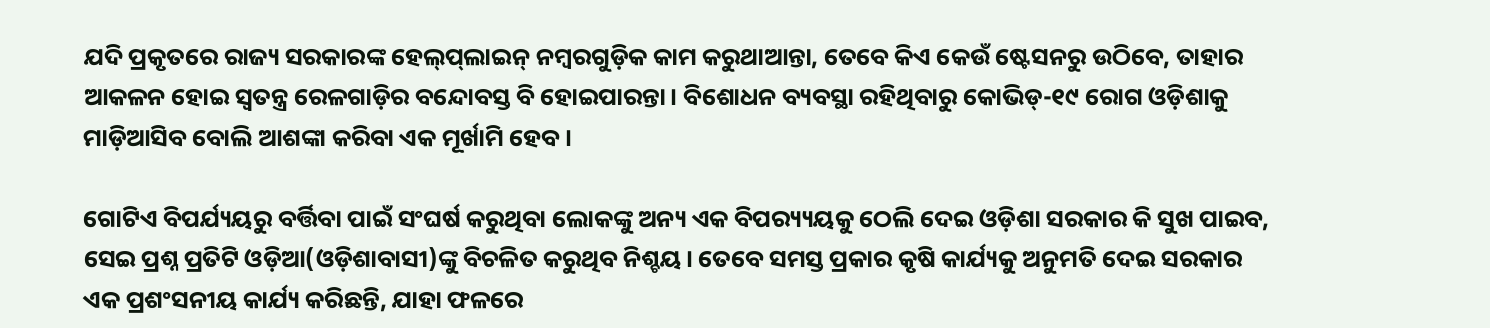ଯଦି ପ୍ରକୃତରେ ରାଜ୍ୟ ସରକାରଙ୍କ ହେଲ୍‌ପ୍‌ଲାଇନ୍ ନମ୍ବରଗୁଡ଼ିକ କାମ କରୁଥାଆନ୍ତା, ତେବେ କିଏ କେଉଁ ଷ୍ଟେସନରୁ ଉଠିବେ, ତାହାର ଆକଳନ ହୋଇ ସ୍ୱତନ୍ତ୍ର ରେଳଗାଡ଼ିର ବନ୍ଦୋବସ୍ତ ବି ହୋଇପାରନ୍ତା। ବିଶୋଧନ ବ୍ୟବସ୍ଥା ରହିଥିବାରୁ କୋଭିଡ୍‌-୧୯ ରୋଗ ଓଡ଼ିଶାକୁ ମାଡ଼ିଆସିବ ବୋଲି ଆଶଙ୍କା କରିବା ଏକ ମୂର୍ଖାମି ହେବ।

ଗୋଟିଏ ବିପର୍ଯ୍ୟୟରୁ ବର୍ତ୍ତିବା ପାଇଁ ସଂଘର୍ଷ କରୁଥିବା ଲୋକଙ୍କୁ ଅନ୍ୟ ଏକ ବିପର‌୍ୟ୍ୟୟକୁ ଠେଲି ଦେଇ ଓଡ଼ିଶା ସରକାର କି ସୁଖ ପାଇବ, ସେଇ ପ୍ରଶ୍ନ ପ୍ରତିଟି ଓଡ଼ିଆ(ଓଡ଼ିଶାବାସୀ)ଙ୍କୁ ବିଚଳିତ କରୁଥିବ ନିଶ୍ଚୟ। ତେବେ ସମସ୍ତ ପ୍ରକାର କୃଷି କାର୍ଯ୍ୟକୁ ଅନୁମତି ଦେଇ ସରକାର ଏକ ପ୍ରଶଂସନୀୟ କାର୍ଯ୍ୟ କରିଛନ୍ତି, ଯାହା ଫଳରେ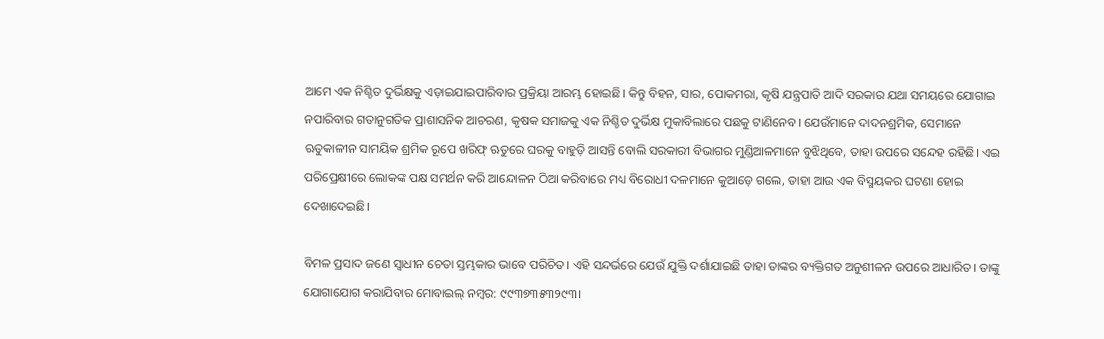ଆମେ ଏକ ନିଶ୍ଚିତ ଦୁର୍ଭିକ୍ଷକୁ ଏଡ଼ାଇଯାଇପାରିବାର ପ୍ରକ୍ରିୟା ଆରମ୍ଭ ହୋଇଛି। କିନ୍ତୁ ବିହନ, ସାର, ପୋକମରା, କୃଷି ଯନ୍ତ୍ରପାତି ଆଦି ସରକାର ଯଥା ସମୟରେ ଯୋଗାଇ ନପାରିବାର ଗତାନୁଗତିକ ପ୍ରାଶାସନିକ ଆଚରଣ, କୃଷକ ସମାଜକୁ ଏକ ନିଶ୍ଚିତ ଦୁର୍ଭିକ୍ଷ ମୁକାବିଲାରେ ପଛକୁ ଟାଣିନେବ। ଯେଉଁମାନେ ଦାଦନଶ୍ରମିକ, ସେମାନେ ଋତୁକାଳୀନ ସାମୟିକ ଶ୍ରମିକ ରୂପେ ଖରିଫ୍ ଋତୁରେ ଘରକୁ ବାହୁଡ଼ି ଆସନ୍ତି ବୋଲି ସରକାରୀ ବିଭାଗର ମୁଣ୍ଡିଆଳମାନେ ବୁଝିଥିବେ, ତାହା ଉପରେ ସନ୍ଦେହ ରହିଛି। ଏଇ ପରିପ୍ରେକ୍ଷୀରେ ଲୋକଙ୍କ ପକ୍ଷ ସମର୍ଥନ କରି ଆନ୍ଦୋଳନ ଠିଆ କରିବାରେ ମଧ୍ୟ ବିରୋଧୀ ଦଳମାନେ କୁଆଡ଼େ ଗଲେ, ତାହା ଆଉ ଏକ ବିସ୍ମୟକର ଘଟଣା ହୋଇ ଦେଖାଦେଇଛି।

ବିମଳ ପ୍ରସାଦ ଜଣେ ସ୍ଵାଧୀନ ଚେତା ସ୍ତମ୍ଭକାର ଭାବେ ପରିଚିତ। ଏହି ସନ୍ଦର୍ଭରେ ଯେଉଁ ଯୁକ୍ତି ଦର୍ଶାଯାଇଛି ତାହା ତାଙ୍କର ବ୍ୟକ୍ତିଗତ ଅନୁଶୀଳନ ଉପରେ ଆଧାରିତ। ତାଙ୍କୁ ଯୋଗାଯୋଗ କରାଯିବାର ମୋବାଇଲ୍‌ ନମ୍ବର: ୯୯୩୭୩୫୩୨୯୩।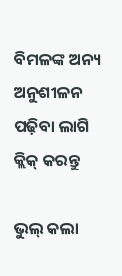ବିମଳଙ୍କ ଅନ୍ୟ ଅନୁଶୀଳନ ପଢ଼ିବା ଲାଗି କ୍ଲିକ୍‌ କରନ୍ତୁ

ଭୁଲ୍‌ କଲା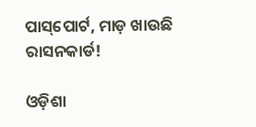ପାସ୍‌ପୋର୍ଟ, ମାଡ଼ ଖାଉଛି ରାସନକାର୍ଡ!

ଓଡ଼ିଶା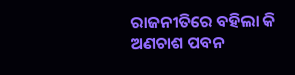ରାଜନୀତିରେ ବହିଲା କି ଅଣଚାଶ ପବନ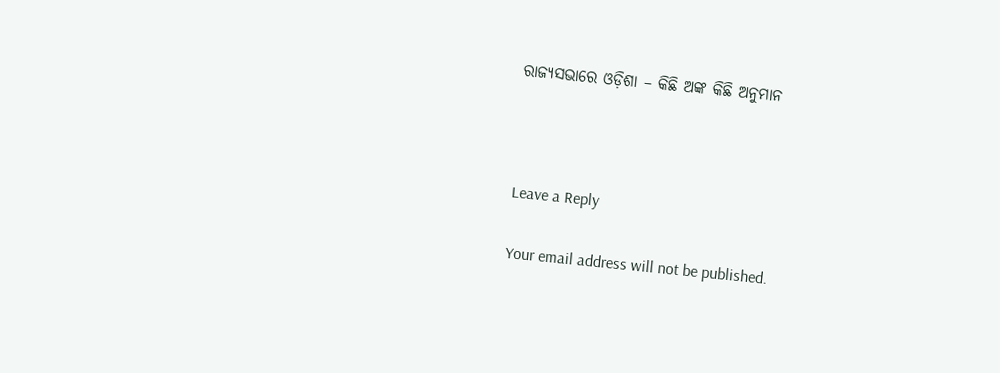ରାଜ୍ୟସଭାରେ ଓଡ଼ିଶା – କିଛି ଅଙ୍କ କିଛି ଅନୁମାନ



Leave a Reply

Your email address will not be published.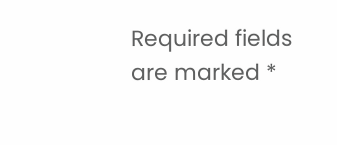Required fields are marked *